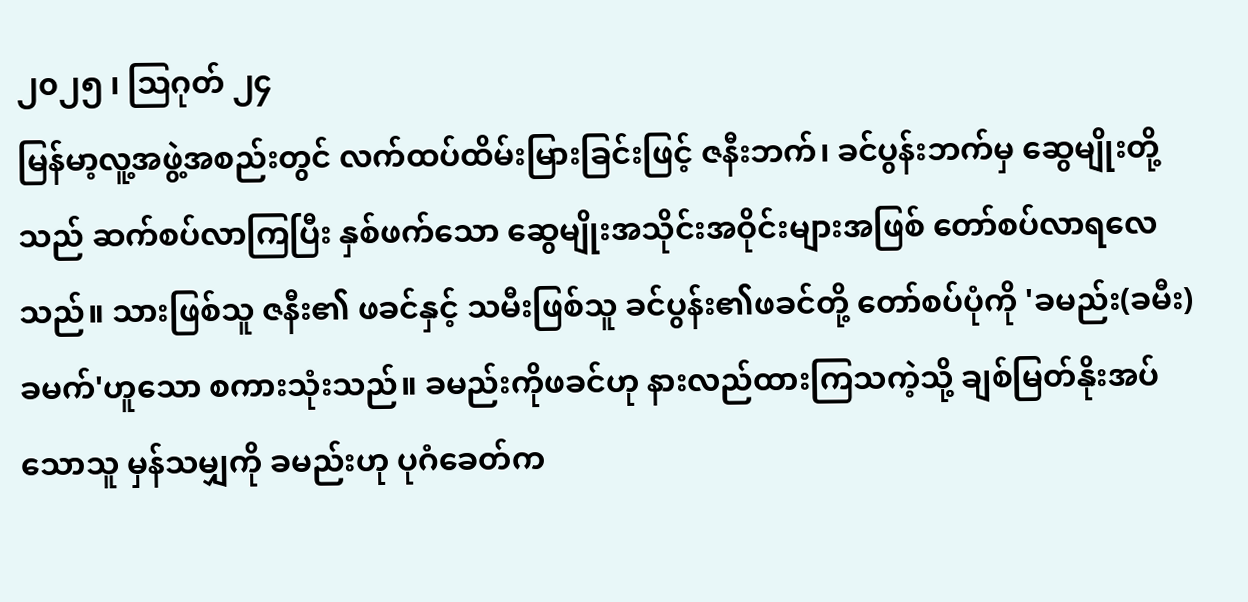၂၀၂၅ ၊ ဩဂုတ် ၂၄
မြန်မာ့လူ့အဖွဲ့အစည်းတွင် လက်ထပ်ထိမ်းမြားခြင်းဖြင့် ဇနီးဘက်၊ ခင်ပွန်းဘက်မှ ဆွေမျိုးတို့သည် ဆက်စပ်လာကြပြီး နှစ်ဖက်သော ဆွေမျိုးအသိုင်းအဝိုင်းများအဖြစ် တော်စပ်လာရလေသည်။ သားဖြစ်သူ ဇနီး၏ ဖခင်နှင့် သမီးဖြစ်သူ ခင်ပွန်း၏ဖခင်တို့ တော်စပ်ပုံကို 'ခမည်း(ခမီး)ခမက်'ဟူသော စကားသုံးသည်။ ခမည်းကိုဖခင်ဟု နားလည်ထားကြသကဲ့သို့ ချစ်မြတ်နိုးအပ်သောသူ မှန်သမျှကို ခမည်းဟု ပုဂံခေတ်က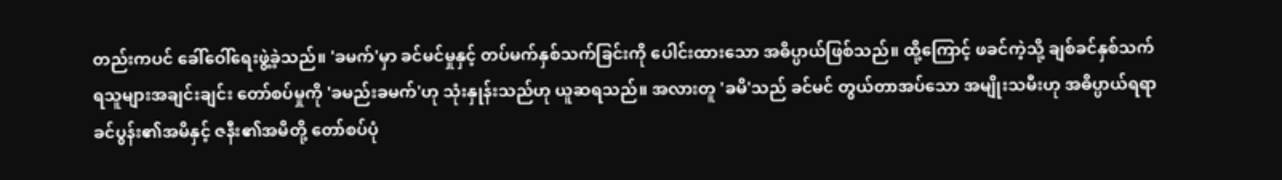တည်းကပင် ခေါ်ဝေါ်ရေးဖွဲ့ခဲ့သည်။ 'ခမက်'မှာ ခင်မင်မှုနှင့် တပ်မက်နှစ်သက်ခြင်းကို ပေါင်းထားသော အဓိပ္ပာယ်ဖြစ်သည်။ ထို့ကြောင့် ဖခင်ကဲ့သို့ ချစ်ခင်နှစ်သက်ရသူများအချင်းချင်း တော်စပ်မှုကို 'ခမည်းခမက်'ဟု သုံးနှုန်းသည်ဟု ယူဆရသည်။ အလားတူ 'ခမိ'သည် ခင်မင် တွယ်တာအပ်သော အမျိုးသမီးဟု အဓိပ္ပာယ်ရရာ ခင်ပွန်း၏အမိနှင့် ဇနီး၏အမိတို့ တော်စပ်ပုံ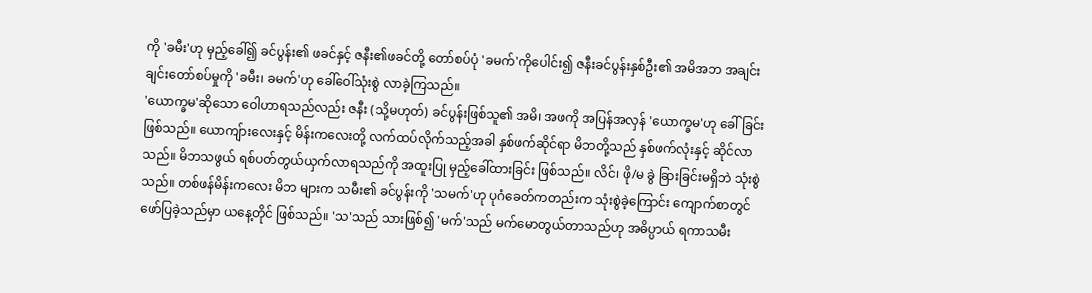ကို 'ခမီး'ဟု မှည့်ခေါ်၍ ခင်ပွန်း၏ ဖခင်နှင့် ဇနီး၏ဖခင်တို့ တော်စပ်ပုံ 'ခမက်'ကိုပေါင်း၍ ဇနီးခင်ပွန်းနှစ်ဦး၏ အမိအဘ အချင်းချင်းတော်စပ်မှုကို 'ခမီး၊ ခမက်'ဟု ခေါ်ဝေါ်သုံးစွဲ လာခဲ့ကြသည်။
'ယောက္ခမ'ဆိုသော ဝေါဟာရသည်လည်း ဇနီး (သို့မဟုတ်) ခင်ပွန်းဖြစ်သူ၏ အမိ၊ အဖကို အပြန်အလှန် 'ယောက္ခမ'ဟု ခေါ်ခြင်းဖြစ်သည်။ ယောကျ်ားလေးနှင့် မိန်းကလေးတို့ လက်ထပ်လိုက်သည့်အခါ နှစ်ဖက်ဆိုင်ရာ မိဘတို့သည် နှစ်ဖက်လုံးနှင့် ဆိုင်လာသည်။ မိဘသဖွယ် ရစ်ပတ်တွယ်ယှက်လာရသည်ကို အထူးပြု မှည့်ခေါ်ထားခြင်း ဖြစ်သည်။ လိင်၊ ဖို/မ ခွဲ ခြားခြင်းမရှိဘဲ သုံးစွဲသည်။ တစ်ဖန်မိန်းကလေး မိဘ များက သမီး၏ ခင်ပွန်းကို 'သမက်'ဟု ပုဂံခေတ်ကတည်းက သုံးစွဲခဲ့ကြောင်း ကျောက်စာတွင် ဖော်ပြခဲ့သည်မှာ ယနေ့တိုင် ဖြစ်သည်။ 'သ'သည် သားဖြစ်၍ 'မက်'သည် မက်မောတွယ်တာသည်ဟု အဓိပ္ပာယ် ရကာသမီး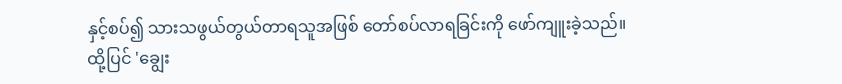နှင့်စပ်၍ သားသဖွယ်တွယ်တာရသူအဖြစ် တော်စပ်လာရခြင်းကို ဖော်ကျူးခဲ့သည်။
ထို့ပြင် 'ချွေး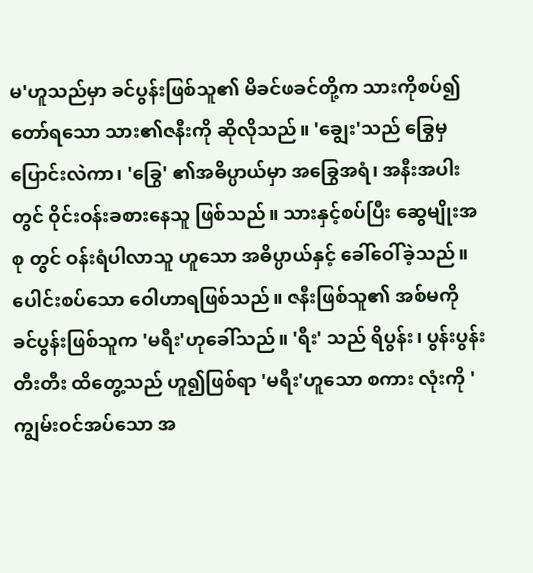မ'ဟူသည်မှာ ခင်ပွန်းဖြစ်သူ၏ မိခင်ဖခင်တို့က သားကိုစပ်၍ တော်ရသော သား၏ဇနီးကို ဆိုလိုသည်။ 'ချွေး'သည် ခြွေမှပြောင်းလဲကာ၊ 'ခြွေ' ၏အဓိပ္ပာယ်မှာ အခြွေအရံ၊ အနီးအပါး တွင် ဝိုင်းဝန်းခစားနေသူ ဖြစ်သည်။ သားနှင့်စပ်ပြီး ဆွေမျိုးအစု တွင် ဝန်းရံပါလာသူ ဟူသော အဓိပ္ပာယ်နှင့် ခေါ်ဝေါ်ခဲ့သည်။ ပေါင်းစပ်သော ဝေါဟာရဖြစ်သည်။ ဇနီးဖြစ်သူ၏ အစ်မကို ခင်ပွန်းဖြစ်သူက 'မရီး'ဟုခေါ်သည်။ 'ရီး' သည် ရိပွန်း၊ ပွန်းပွန်းတီးတီး ထိတွေ့သည် ဟူ၍ဖြစ်ရာ 'မရီး'ဟူသော စကား လုံးကို 'ကျွမ်းဝင်အပ်သော အ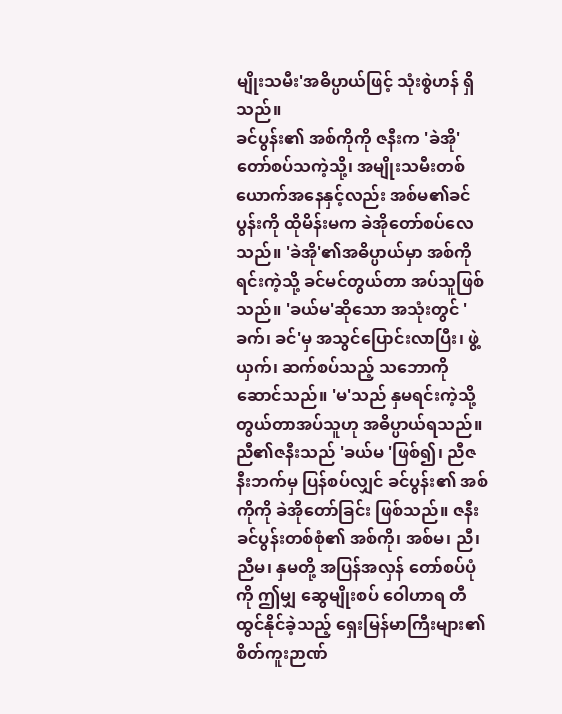မျိုးသမီး'အဓိပ္ပာယ်ဖြင့် သုံးစွဲဟန် ရှိသည်။
ခင်ပွန်း၏ အစ်ကိုကို ဇနီးက 'ခဲအို' တော်စပ်သကဲ့သို့၊ အမျိုးသမီးတစ်ယောက်အနေနှင့်လည်း အစ်မ၏ခင်ပွန်းကို ထိုမိန်းမက ခဲအိုတော်စပ်လေသည်။ 'ခဲအို'၏အဓိပ္ပာယ်မှာ အစ်ကိုရင်းကဲ့သို့ ခင်မင်တွယ်တာ အပ်သူဖြစ်သည်။ 'ခယ်မ'ဆိုသော အသုံးတွင် 'ခက်၊ ခင်'မှ အသွင်ပြောင်းလာပြီး၊ ဖွဲ့ယှက်၊ ဆက်စပ်သည့် သဘောကို ဆောင်သည်။ 'မ'သည် နှမရင်းကဲ့သို့ တွယ်တာအပ်သူဟု အဓိပ္ပာယ်ရသည်။ ညီ၏ဇနီးသည် 'ခယ်မ 'ဖြစ်၍၊ ညီဇနီးဘက်မှ ပြန်စပ်လျှင် ခင်ပွန်း၏ အစ်ကိုကို ခဲအိုတော်ခြင်း ဖြစ်သည်။ ဇနီးခင်ပွန်းတစ်စုံ၏ အစ်ကို၊ အစ်မ၊ ညီ၊ ညီမ၊ နှမတို့ အပြန်အလှန် တော်စပ်ပုံကို ဤမျှ ဆွေမျိုးစပ် ဝေါဟာရ တီထွင်နိုင်ခဲ့သည့် ရှေးမြန်မာကြီးများ၏ စိတ်ကူးဉာဏ်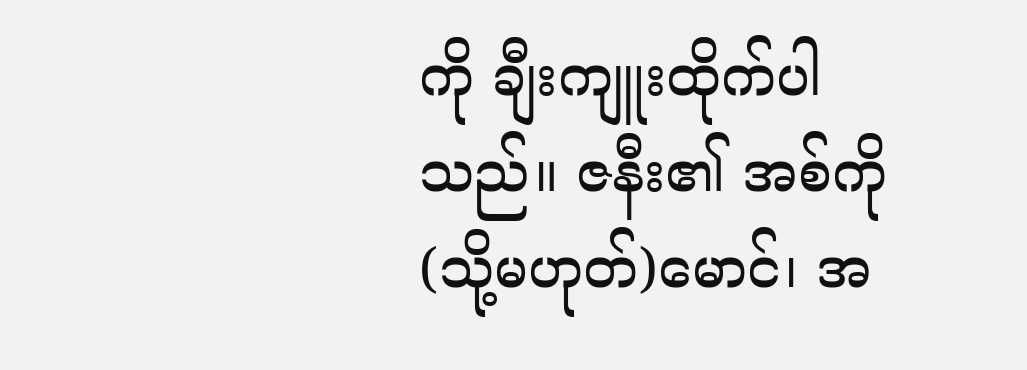ကို ချီးကျူးထိုက်ပါသည်။ ဇနီး၏ အစ်ကို (သို့မဟုတ်)မောင်၊ အ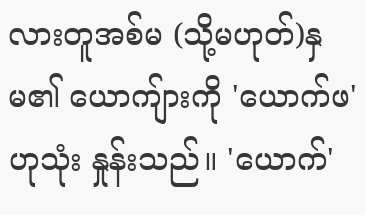လားတူအစ်မ (သို့မဟုတ်)နှမ၏ ယောကျ်ားကို 'ယောက်ဖ'ဟုသုံး နှုန်းသည်။ 'ယောက်'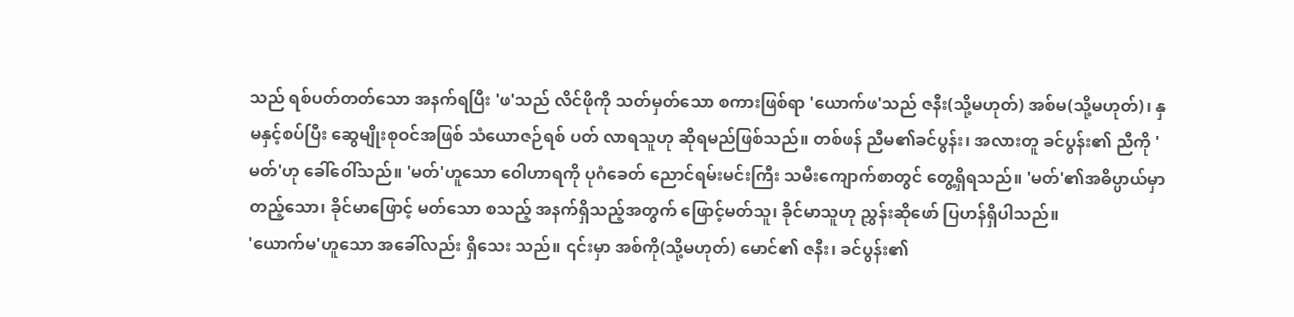သည် ရစ်ပတ်တတ်သော အနက်ရပြီး 'ဖ'သည် လိင်ဖိုကို သတ်မှတ်သော စကားဖြစ်ရာ 'ယောက်ဖ'သည် ဇနီး(သို့မဟုတ်) အစ်မ(သို့မဟုတ်)၊ နှမနှင့်စပ်ပြီး ဆွေမျိုးစုဝင်အဖြစ် သံယောဇဉ်ရစ် ပတ် လာရသူဟု ဆိုရမည်ဖြစ်သည်။ တစ်ဖန် ညီမ၏ခင်ပွန်း၊ အလားတူ ခင်ပွန်း၏ ညီကို 'မတ်'ဟု ခေါ်ဝေါ်သည်။ 'မတ်'ဟူသော ဝေါဟာရကို ပုဂံခေတ် ညောင်ရမ်းမင်းကြီး သမီးကျောက်စာတွင် တွေ့ရှိရသည်။ 'မတ်'၏အဓိပ္ပာယ်မှာ တည့်သော၊ ခိုင်မာဖြောင့် မတ်သော စသည့် အနက်ရှိသည့်အတွက် ဖြောင့်မတ်သူ၊ ခိုင်မာသူဟု ညွှန်းဆိုဖော် ပြဟန်ရှိပါသည်။
'ယောက်မ'ဟူသော အခေါ်လည်း ရှိသေး သည်။ ၎င်းမှာ အစ်ကို(သို့မဟုတ်) မောင်၏ ဇနီး၊ ခင်ပွန်း၏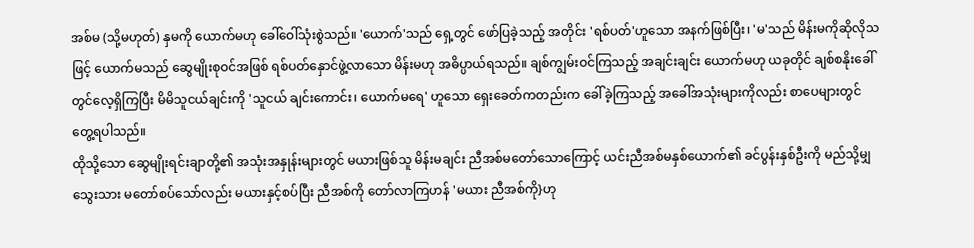အစ်မ (သို့မဟုတ်) နှမကို ယောက်မဟု ခေါ်ဝေါ်သုံးစွဲသည်။ 'ယောက်'သည် ရှေ့တွင် ဖော်ပြခဲ့သည့် အတိုင်း 'ရစ်ပတ်'ဟူသော အနက်ဖြစ်ပြီး၊ 'မ'သည် မိန်းမကိုဆိုလိုသဖြင့် ယောက်မသည် ဆွေမျိုးစုဝင်အဖြစ် ရစ်ပတ်နှောင်ဖွဲ့လာသော မိန်းမဟု အဓိပ္ပာယ်ရသည်။ ချစ်ကျွမ်းဝင်ကြသည့် အချင်းချင်း ယောက်မဟု ယခုတိုင် ချစ်စနိုးခေါ်တွင်လေ့ရှိကြပြီး မိမိသူငယ်ချင်းကို 'သူငယ် ချင်းကောင်း၊ ယောက်မရေ' ဟူသော ရှေးခေတ်ကတည်းက ခေါ်ခဲ့ကြသည့် အခေါ်အသုံးများကိုလည်း စာပေများတွင် တွေ့ရပါသည်။
ထိုသို့သော ဆွေမျိုးရင်းချာတို့၏ အသုံးအနှုန်းများတွင် မယားဖြစ်သူ မိန်းမချင်း ညီအစ်မတော်သောကြောင့် ယင်းညီအစ်မနှစ်ယောက်၏ ခင်ပွန်းနှစ်ဦးကို မည်သို့မျှ သွေးသား မတော်စပ်သော်လည်း မယားနှင့်စပ်ပြီး ညီအစ်ကို တော်လာကြဟန် 'မယား ညီအစ်ကို}ဟု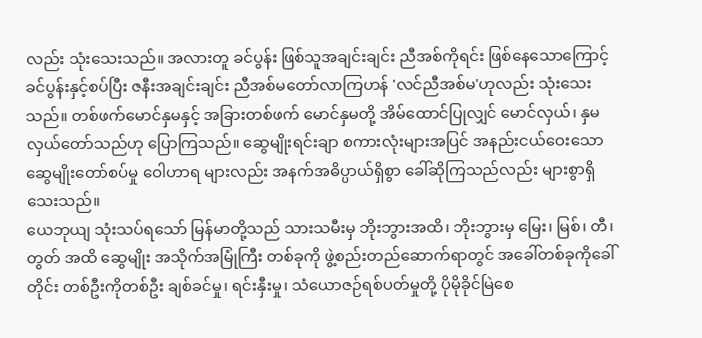လည်း သုံးသေးသည်။ အလားတူ ခင်ပွန်း ဖြစ်သူအချင်းချင်း ညီအစ်ကိုရင်း ဖြစ်နေသောကြောင့် ခင်ပွန်းနှင့်စပ်ပြီး ဇနီးအချင်းချင်း ညီအစ်မတော်လာကြဟန် 'လင်ညီအစ်မ'ဟုလည်း သုံးသေးသည်။ တစ်ဖက်မောင်နှမနှင့် အခြားတစ်ဖက် မောင်နှမတို့ အိမ်ထောင်ပြုလျှင် မောင်လှယ်၊ နှမလှယ်တော်သည်ဟု ပြောကြသည်။ ဆွေမျိုးရင်းချာ စကားလုံးများအပြင် အနည်းငယ်ဝေးသော ဆွေမျိုးတော်စပ်မှု ဝေါဟာရ များလည်း အနက်အဓိပ္ပာယ်ရှိစွာ ခေါ်ဆိုကြသည်လည်း များစွာရှိသေးသည်။
ယေဘုယျ သုံးသပ်ရသော် မြန်မာတို့သည် သားသမီးမှ ဘိုးဘွားအထိ၊ ဘိုးဘွားမှ မြေး၊ မြစ်၊ တီ၊ တွတ် အထိ ဆွေမျိုး အသိုက်အမြုံကြီး တစ်ခုကို ဖွဲ့စည်းတည်ဆောက်ရာတွင် အခေါ်တစ်ခုကိုခေါ်တိုင်း တစ်ဦးကိုတစ်ဦး ချစ်ခင်မှု၊ ရင်းနှီးမှု၊ သံယောဇဉ်ရစ်ပတ်မှုတို့ ပိုမိုခိုင်မြဲစေ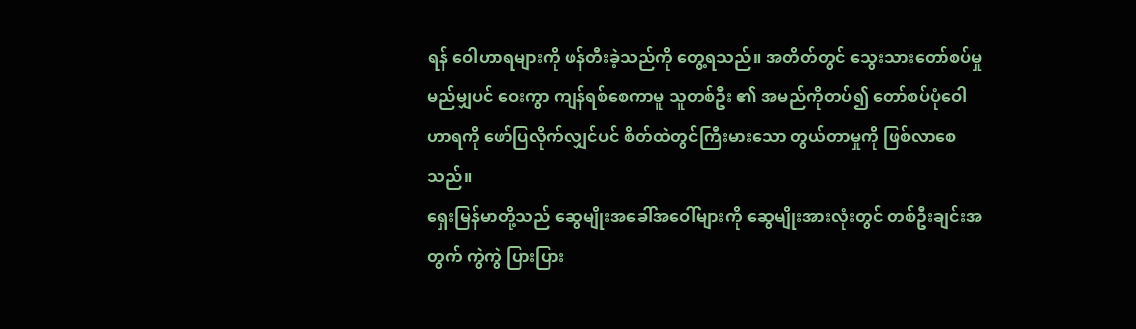ရန် ဝေါဟာရများကို ဖန်တီးခဲ့သည်ကို တွေ့ရသည်။ အတိတ်တွင် သွေးသားတော်စပ်မှု မည်မျှပင် ဝေးကွာ ကျန်ရစ်စေကာမူ သူတစ်ဦး ၏ အမည်ကိုတပ်၍ တော်စပ်ပုံဝေါဟာရကို ဖော်ပြလိုက်လျှင်ပင် စိတ်ထဲတွင်ကြီးမားသော တွယ်တာမှုကို ဖြစ်လာစေသည်။
ရှေးမြန်မာတို့သည် ဆွေမျိုးအခေါ်အဝေါ်များကို ဆွေမျိုးအားလုံးတွင် တစ်ဦးချင်းအတွက် ကွဲကွဲ ပြားပြား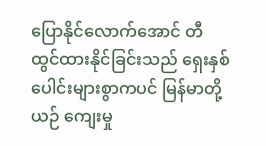ပြောနိုင်လောက်အောင် တီထွင်ထားနိုင်ခြင်းသည် ရှေးနှစ်ပေါင်းများစွာကပင် မြန်မာတို့ယဉ် ကျေးမှု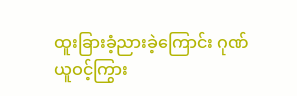ထူးခြားခံ့ညားခဲ့ကြောင်း ဂုဏ်ယူဝင့်ကြွား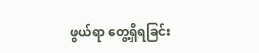ဖွယ်ရာ တွေ့ရှိရခြင်း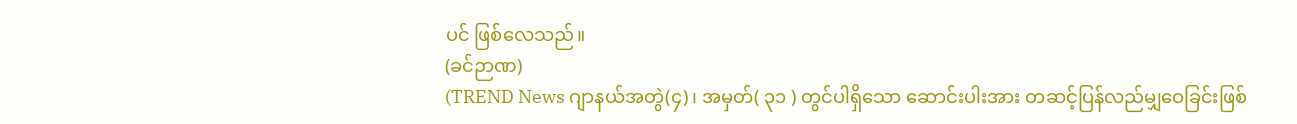ပင် ဖြစ်လေသည်။
(ခင်ဉာဏ)
(TREND News ဂျာနယ်အတွဲ(၄)၊ အမှတ်( ၃၁ ) တွင်ပါရှိသော ဆောင်းပါးအား တဆင့်ပြန်လည်မျှဝေခြင်းဖြစ်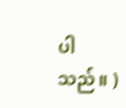ပါသည်။ )